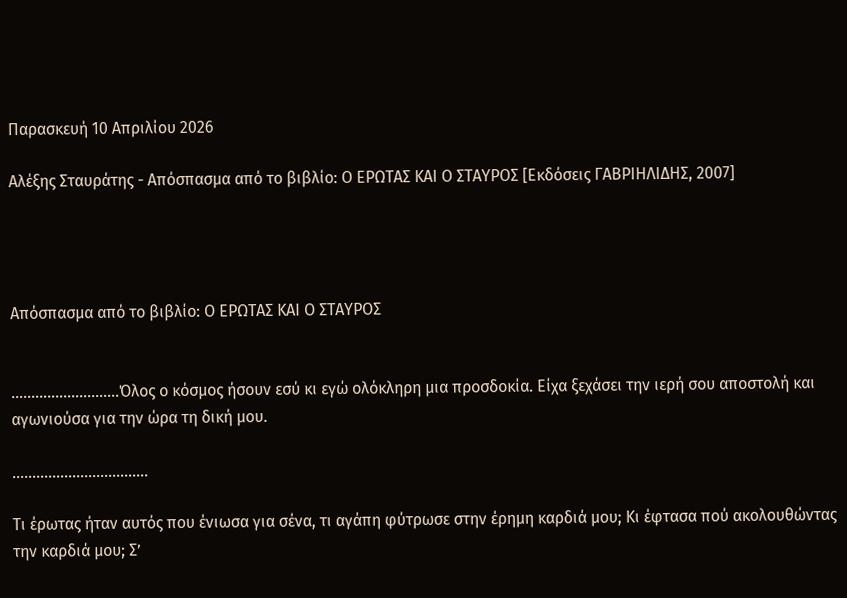Παρασκευή 10 Απριλίου 2026

Αλέξης Σταυράτης - Απόσπασμα από το βιβλίο: Ο ΕΡΩΤΑΣ ΚΑΙ Ο ΣΤΑΥΡΟΣ [Εκδόσεις ΓΑΒΡΙΗΛΙΔΗΣ, 2007]




Απόσπασμα από το βιβλίο: Ο ΕΡΩΤΑΣ ΚΑΙ Ο ΣΤΑΥΡΟΣ


……........………….Όλος ο κόσμος ήσουν εσύ κι εγώ ολόκληρη μια προσδοκία. Είχα ξεχάσει την ιερή σου αποστολή και αγωνιούσα για την ώρα τη δική μου.

…………………………….

Τι έρωτας ήταν αυτός που ένιωσα για σένα, τι αγάπη φύτρωσε στην έρημη καρδιά μου; Κι έφτασα πού ακολουθώντας την καρδιά μου; Σ’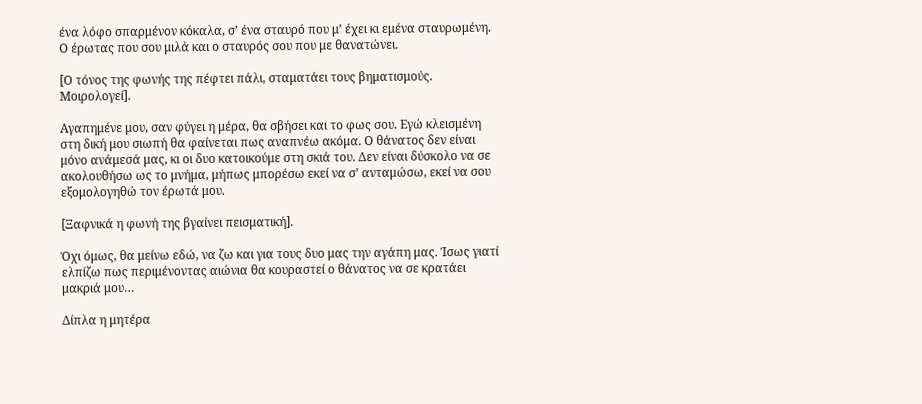ένα λόφο σπαρμένον κόκαλα, σ’ ένα σταυρό που μ’ έχει κι εμένα σταυρωμένη. Ο έρωτας που σου μιλά και ο σταυρός σου που με θανατώνει.

[Ο τόνος της φωνής της πέφτει πάλι, σταματάει τους βηματισμούς. Μοιρολογεί].

Αγαπημένε μου, σαν φύγει η μέρα, θα σβήσει και το φως σου. Εγώ κλεισμένη στη δική μου σιωπή θα φαίνεται πως αναπνέω ακόμα. Ο θάνατος δεν είναι μόνο ανάμεσά μας, κι οι δυο κατοικούμε στη σκιά του. Δεν είναι δύσκολο να σε ακολουθήσω ως το μνήμα, μήπως μπορέσω εκεί να σ’ ανταμώσω, εκεί να σου εξομολογηθώ τον έρωτά μου.

[Ξαφνικά η φωνή της βγαίνει πεισματική].

Όχι όμως, θα μείνω εδώ, να ζω και για τους δυο μας την αγάπη μας. Ίσως γιατί ελπίζω πως περιμένοντας αιώνια θα κουραστεί ο θάνατος να σε κρατάει μακριά μου…

Δίπλα η μητέρα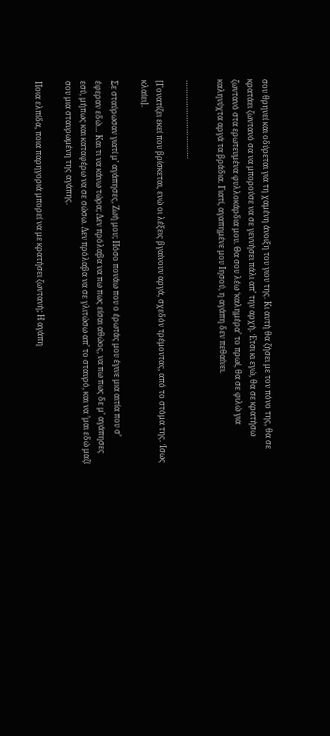σου θρηνεί και οδύρεται για τη χαμένη άνοιξη του γιου της. Κι αυτή θα ζήσει με τον πόνο της, θα σε κρατάει ζωντανό σα να μπορούσε να σε γεννήσει πάλι απ’ την αρχή. Έτσι κι εγώ, θα σε κρατήσω ζωντανό στα ερωτευμένα φυλλοκάρδια μου. Θα σου λέω ‘καλημέρα’ το πρωί, θα σε φιλώ για καληνύχτα αργά τα βράδια. Γιατί, αγαπημένε μου Ιησού, η αγάπη δεν πεθαίνει.

…………………………….

[Γονατίζει εκεί που βρίσκεται, ενώ οι λέξεις βγαίνουν αργά, σχεδόν τρέμοντας, από το στόμα της. Ίσως κλαίει].

Σε σταύρωσαν γιατί μ’ αγάπησες, Ζωή μου; Πόσο πονάω που ο έρωτάς μου έγινε μια αιτία που σ’ έφεραν εδώ… Και τι να κάνω τώρα; Δεν πρόλαβα να πω πως είσαι αθώος, να πω πως δε μ’ αγάπησες εσύ, μήπως και καταφέρω να σε σώσω. Δεν πρόλαβα να σε γλιτώσω απ’ το σταυρό, και να ’μαι εδώ μαζί σου μια σταυρωμένη της αγάπης.

Ποια ελπίδα, ποια παρηγοριά μπορεί να με κρατήσει ζωντανή; Η αγάπη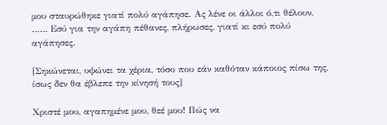μου σταυρώθηκε γιατί πολύ αγάπησε. Ας λένε οι άλλοι ό,τι θέλουν, …… Εσύ για την αγάπη πέθανες, πλήρωσες, γιατί κι εσύ πολύ αγάπησες.

[Σηκώνεται, υψώνει τα χέρια, τόσο που εάν καθόταν κάποιος πίσω της, ίσως δεν θα έβλεπε την κίνησή τους]

Χριστέ μου, αγαπημένε μου, θεέ μου! Πώς να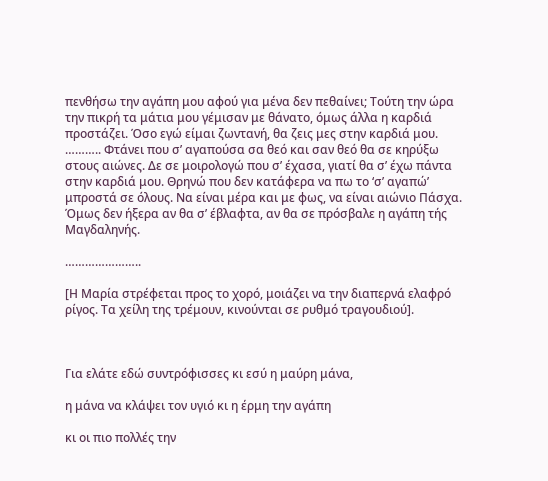πενθήσω την αγάπη μου αφού για μένα δεν πεθαίνει; Τούτη την ώρα την πικρή τα μάτια μου γέμισαν με θάνατο, όμως άλλα η καρδιά προστάζει. Όσο εγώ είμαι ζωντανή, θα ζεις μες στην καρδιά μου. ……….. Φτάνει που σ’ αγαπούσα σα θεό και σαν θεό θα σε κηρύξω στους αιώνες. Δε σε μοιρολογώ που σ’ έχασα, γιατί θα σ’ έχω πάντα στην καρδιά μου. Θρηνώ που δεν κατάφερα να πω το ‘σ’ αγαπώ’ μπροστά σε όλους. Να είναι μέρα και με φως, να είναι αιώνιο Πάσχα. Όμως δεν ήξερα αν θα σ’ έβλαφτα, αν θα σε πρόσβαλε η αγάπη τής Μαγδαληνής.

…………………..

[Η Μαρία στρέφεται προς το χορό, μοιάζει να την διαπερνά ελαφρό ρίγος. Τα χείλη της τρέμουν, κινούνται σε ρυθμό τραγουδιού].



Για ελάτε εδώ συντρόφισσες κι εσύ η μαύρη μάνα,

η μάνα να κλάψει τον υγιό κι η έρμη την αγάπη

κι οι πιο πολλές την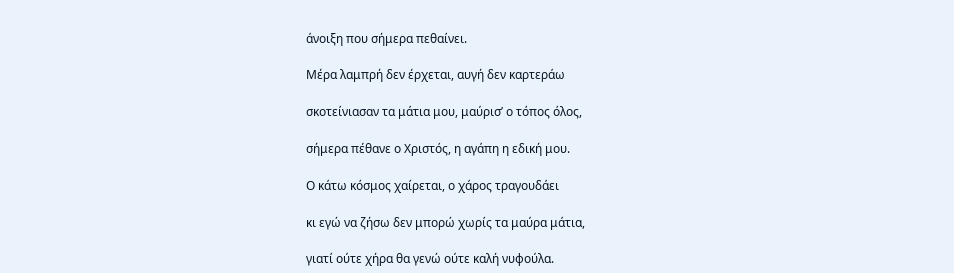άνοιξη που σήμερα πεθαίνει.

Μέρα λαμπρή δεν έρχεται, αυγή δεν καρτεράω

σκοτείνιασαν τα μάτια μου, μαύρισ’ ο τόπος όλος,

σήμερα πέθανε ο Χριστός, η αγάπη η εδική μου.

Ο κάτω κόσμος χαίρεται, ο χάρος τραγουδάει

κι εγώ να ζήσω δεν μπορώ χωρίς τα μαύρα μάτια,

γιατί ούτε χήρα θα γενώ ούτε καλή νυφούλα.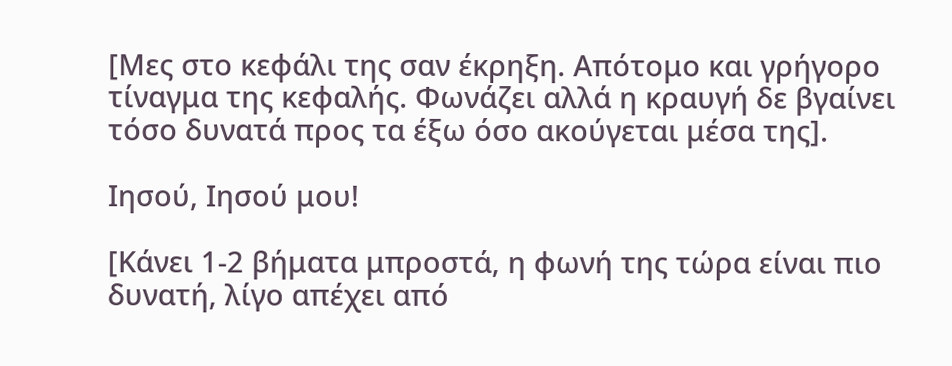[Μες στο κεφάλι της σαν έκρηξη. Απότομο και γρήγορο τίναγμα της κεφαλής. Φωνάζει αλλά η κραυγή δε βγαίνει τόσο δυνατά προς τα έξω όσο ακούγεται μέσα της].

Ιησού, Ιησού μου!

[Κάνει 1-2 βήματα μπροστά, η φωνή της τώρα είναι πιο δυνατή, λίγο απέχει από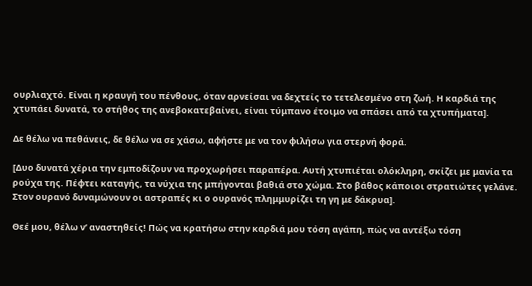ουρλιαχτό. Είναι η κραυγή του πένθους, όταν αρνείσαι να δεχτείς το τετελεσμένο στη ζωή. Η καρδιά της χτυπάει δυνατά, το στήθος της ανεβοκατεβαίνει, είναι τύμπανο έτοιμο να σπάσει από τα χτυπήματα].

Δε θέλω να πεθάνεις, δε θέλω να σε χάσω, αφήστε με να τον φιλήσω για στερνή φορά.

[Δυο δυνατά χέρια την εμποδίζουν να προχωρήσει παραπέρα. Αυτή χτυπιέται ολόκληρη, σκίζει με μανία τα ρούχα της. Πέφτει καταγής, τα νύχια της μπήγονται βαθιά στο χώμα. Στο βάθος κάποιοι στρατιώτες γελάνε. Στον ουρανό δυναμώνουν οι αστραπές κι ο ουρανός πλημμυρίζει τη γη με δάκρυα].

Θεέ μου, θέλω ν’ αναστηθείς! Πώς να κρατήσω στην καρδιά μου τόση αγάπη, πώς να αντέξω τόση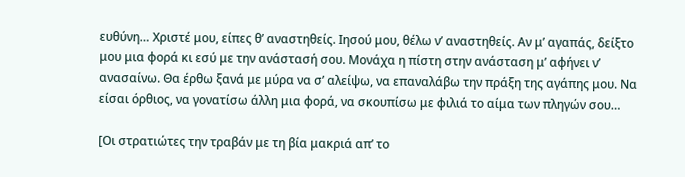ευθύνη… Χριστέ μου, είπες θ’ αναστηθείς. Ιησού μου, θέλω ν’ αναστηθείς. Αν μ’ αγαπάς, δείξτο μου μια φορά κι εσύ με την ανάστασή σου. Μονάχα η πίστη στην ανάσταση μ’ αφήνει ν’ ανασαίνω. Θα έρθω ξανά με μύρα να σ’ αλείψω, να επαναλάβω την πράξη της αγάπης μου. Να είσαι όρθιος, να γονατίσω άλλη μια φορά, να σκουπίσω με φιλιά το αίμα των πληγών σου…

[Οι στρατιώτες την τραβάν με τη βία μακριά απ’ το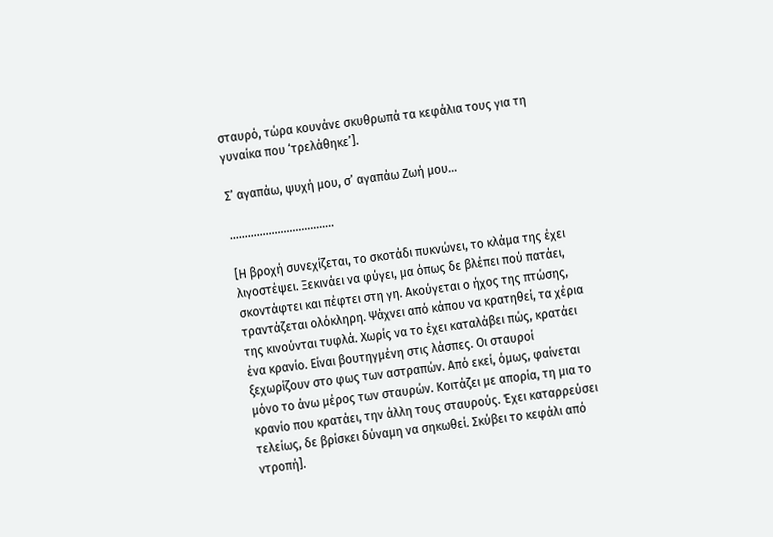σταυρό, τώρα κουνάνε σκυθρωπά τα κεφάλια τους για τη γυναίκα που ‘τρελάθηκε’].

Σ’ αγαπάω, ψυχή μου, σ’ αγαπάω Ζωή μου…

……………………………..

[Η βροχή συνεχίζεται, το σκοτάδι πυκνώνει, το κλάμα της έχει λιγοστέψει. Ξεκινάει να φύγει, μα όπως δε βλέπει πού πατάει, σκοντάφτει και πέφτει στη γη. Ακούγεται ο ήχος της πτώσης, τραντάζεται ολόκληρη. Ψάχνει από κάπου να κρατηθεί, τα χέρια της κινούνται τυφλά. Χωρίς να το έχει καταλάβει πώς, κρατάει ένα κρανίο. Είναι βουτηγμένη στις λάσπες. Οι σταυροί ξεχωρίζουν στο φως των αστραπών. Από εκεί, όμως, φαίνεται μόνο το άνω μέρος των σταυρών. Κοιτάζει με απορία, τη μια το κρανίο που κρατάει, την άλλη τους σταυρούς. Έχει καταρρεύσει τελείως, δε βρίσκει δύναμη να σηκωθεί. Σκύβει το κεφάλι από ντροπή].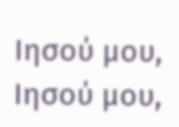Ιησού μου, Ιησού μου,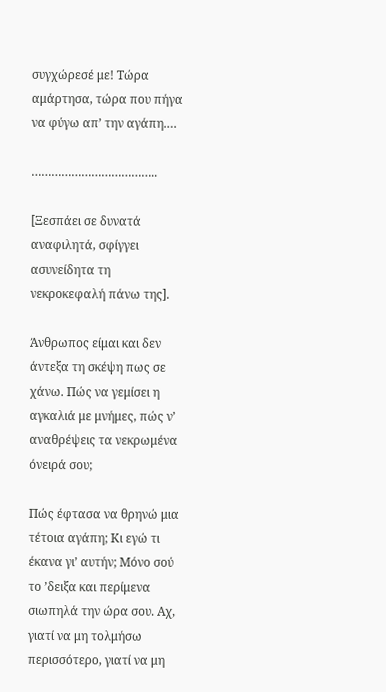συγχώρεσέ με! Τώρα αμάρτησα, τώρα που πήγα να φύγω απ’ την αγάπη.…

………………………………..

[Ξεσπάει σε δυνατά αναφιλητά, σφίγγει ασυνείδητα τη νεκροκεφαλή πάνω της].

Άνθρωπος είμαι και δεν άντεξα τη σκέψη πως σε χάνω. Πώς να γεμίσει η αγκαλιά με μνήμες, πώς ν’ αναθρέψεις τα νεκρωμένα όνειρά σου;

Πώς έφτασα να θρηνώ μια τέτοια αγάπη; Κι εγώ τι έκανα γι’ αυτήν; Μόνο σού το ’δειξα και περίμενα σιωπηλά την ώρα σου. Αχ, γιατί να μη τολμήσω περισσότερο, γιατί να μη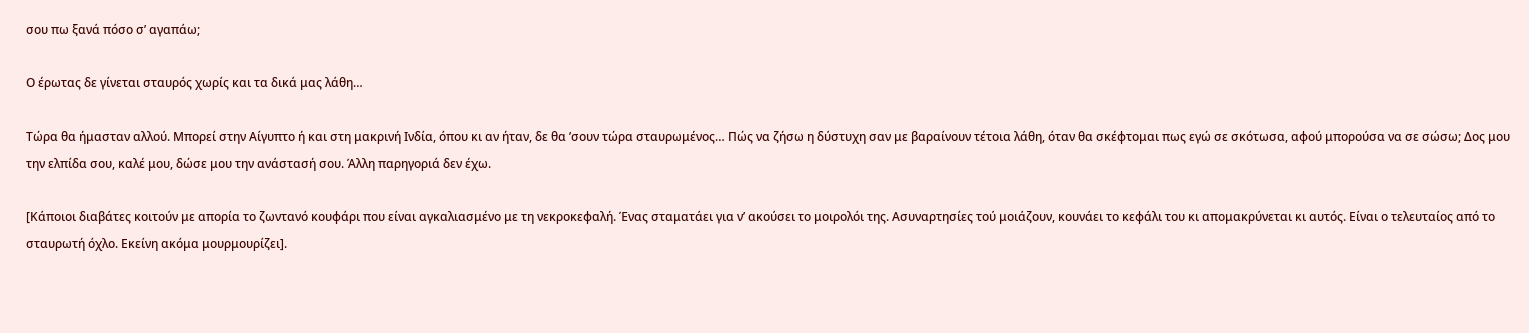σου πω ξανά πόσο σ’ αγαπάω;

Ο έρωτας δε γίνεται σταυρός χωρίς και τα δικά μας λάθη…

Τώρα θα ήμασταν αλλού. Μπορεί στην Αίγυπτο ή και στη μακρινή Ινδία, όπου κι αν ήταν, δε θα ’σουν τώρα σταυρωμένος… Πώς να ζήσω η δύστυχη σαν με βαραίνουν τέτοια λάθη, όταν θα σκέφτομαι πως εγώ σε σκότωσα, αφού μπορούσα να σε σώσω; Δος μου την ελπίδα σου, καλέ μου, δώσε μου την ανάστασή σου. Άλλη παρηγοριά δεν έχω.

[Κάποιοι διαβάτες κοιτούν με απορία το ζωντανό κουφάρι που είναι αγκαλιασμένο με τη νεκροκεφαλή. Ένας σταματάει για ν’ ακούσει το μοιρολόι της. Ασυναρτησίες τού μοιάζουν, κουνάει το κεφάλι του κι απομακρύνεται κι αυτός. Είναι ο τελευταίος από το σταυρωτή όχλο. Εκείνη ακόμα μουρμουρίζει].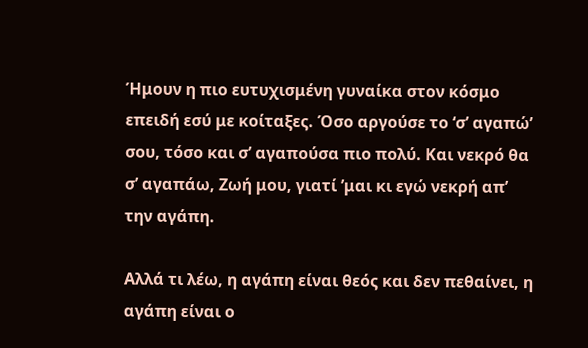Ήμουν η πιο ευτυχισμένη γυναίκα στον κόσμο επειδή εσύ με κοίταξες. Όσο αργούσε το ‘σ’ αγαπώ’ σου, τόσο και σ’ αγαπούσα πιο πολύ. Και νεκρό θα σ’ αγαπάω, Ζωή μου, γιατί ’μαι κι εγώ νεκρή απ’ την αγάπη.

Αλλά τι λέω, η αγάπη είναι θεός και δεν πεθαίνει, η αγάπη είναι ο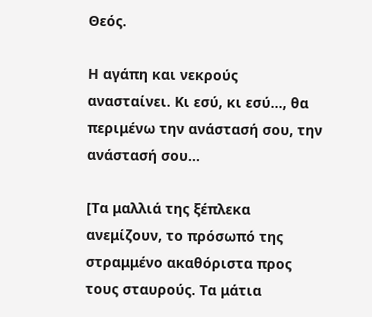Θεός.

Η αγάπη και νεκρούς ανασταίνει. Κι εσύ, κι εσύ…, θα περιμένω την ανάστασή σου, την ανάστασή σου…

[Τα μαλλιά της ξέπλεκα ανεμίζουν, το πρόσωπό της στραμμένο ακαθόριστα προς τους σταυρούς. Τα μάτια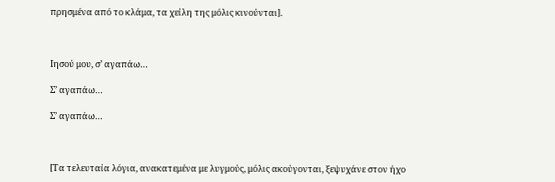πρησμένα από το κλάμα, τα χείλη της μόλις κινούνται].



Ιησού μου, σ’ αγαπάω…

Σ’ αγαπάω…

Σ’ αγαπάω…



[Τα τελευταία λόγια, ανακατεμένα με λυγμούς, μόλις ακούγονται, ξεψυχάνε στον ήχο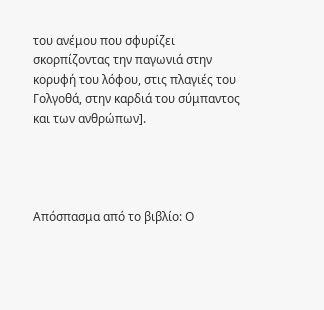του ανέμου που σφυρίζει σκορπίζοντας την παγωνιά στην κορυφή του λόφου, στις πλαγιές του Γολγοθά, στην καρδιά του σύμπαντος και των ανθρώπων].




Απόσπασμα από το βιβλίο: Ο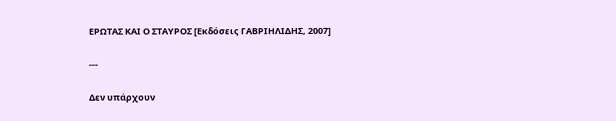ΕΡΩΤΑΣ ΚΑΙ Ο ΣΤΑΥΡΟΣ [Εκδόσεις ΓΑΒΡΙΗΛΙΔΗΣ, 2007]

---

Δεν υπάρχουν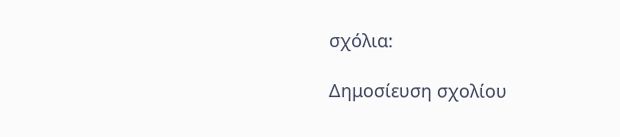σχόλια:

Δημοσίευση σχολίου